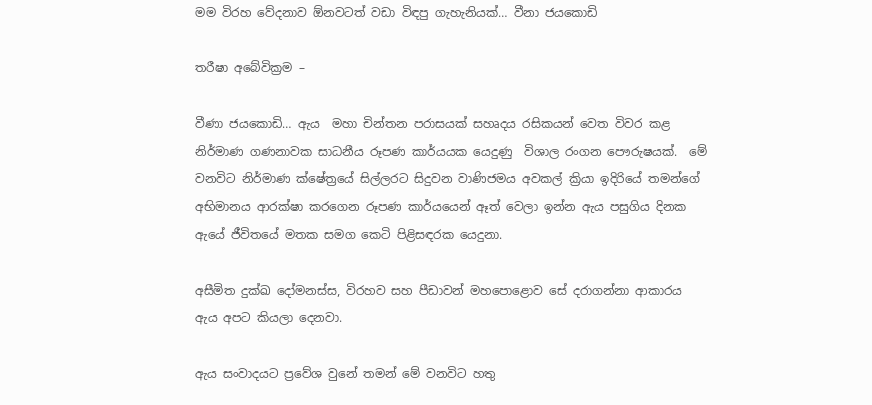මම විරහ වේදනාව ඕනවටත් වඩා විඳපු ගැහැනියක්… වීනා ජයකොඩි

තරීෂා අබේවික්‍රම –

වීණා ජයකොඩි… ඇය  මහා චින්තන පරාසයක් සහෘදය රසිකයන් වෙත විවර කළ නිර්මාණ ගණනාවක සාධනීය රූපණ කාර්යයක යෙදුණු  විශාල රංගන පෞරුෂයක්.  මේ වනවිට නිර්මාණ ක්ෂේත්‍රයේ සිල්ලරට සිදුවන වාණිජමය අවකල් ක්‍රියා ඉදිරියේ තමන්ගේ අභිමානය ආරක්ෂා කරගෙන රූපණ කාර්යයෙන් ඈත් වෙලා ඉන්න ඇය පසුගිය දිනක ඇයේ ජීවිතයේ මතක සමග කෙටි පිළිසඳරක යෙදුනා.

අසීමිත දුක්ඛ දෝමනස්ස, විරහව සහ පීඩාවන් මහපොළොව සේ දරාගන්නා ආකාරය ඇය අපට කියලා දෙනවා.

ඇය සංවාදයට ප්‍රවේශ වුනේ තමන් මේ වනවිට හතු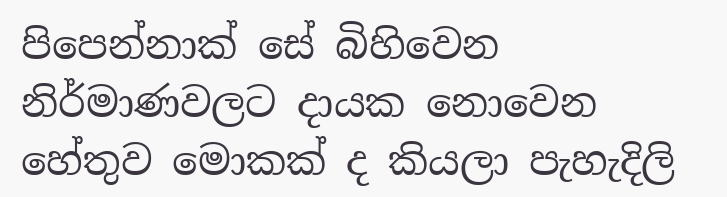පිපෙන්නාක් සේ බිහිවෙන නිර්මාණවලට දායක නොවෙන හේතුව මොකක් ද කියලා පැහැදිලි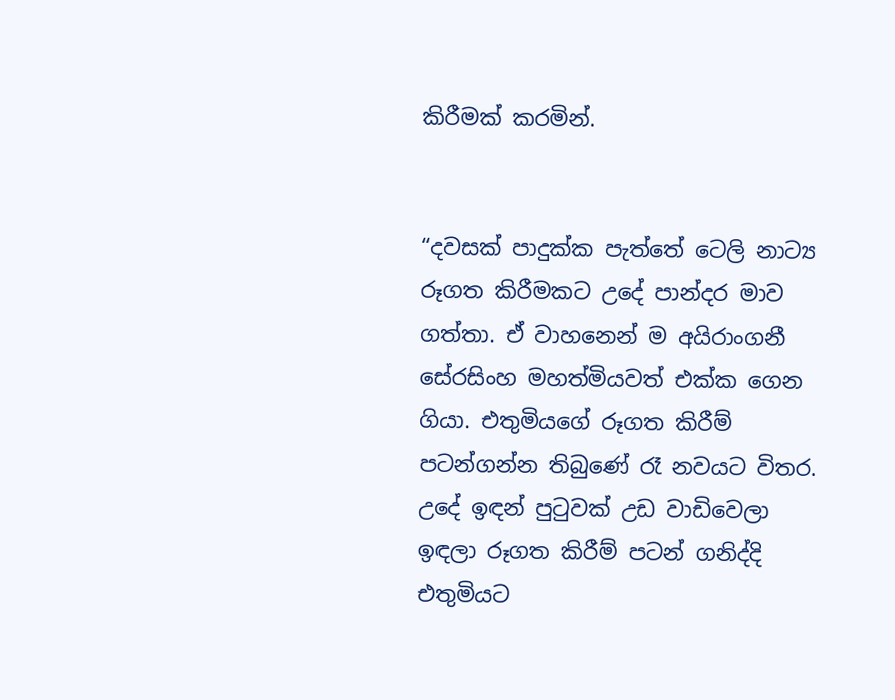කිරීමක් කරමින්.


“දවසක් පාදුක්ක පැත්තේ ටෙලි නාට්‍ය රූගත කිරීමකට උදේ පාන්දර මාව ගත්තා. ඒ වාහනෙන් ම අයිරාංගනී සේරසිංහ මහත්මියවත් එක්ක ගෙන ගියා. එතුමියගේ රූගත කිරීම් පටන්ගන්න තිබුණේ රෑ නවයට විතර. උදේ ඉඳන් පුටුවක් උඩ වාඩිවෙලා ඉඳලා රූගත කිරීම් පටන් ගනිද්දි එතුමියට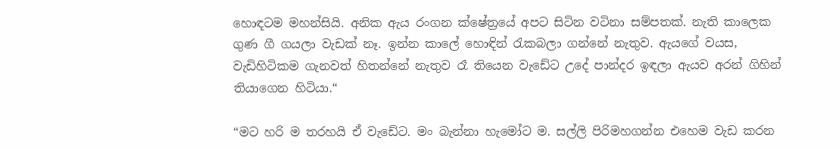හොඳටම මහන්සියි. අනික ඇය රංගන ක්ෂේත්‍රයේ අපට සිටින වටිනා සම්පතක්. නැති කාලෙක ගුණ ගී ගයලා වැඩක් නෑ. ඉන්න කාලේ හොඳින් රැකබලා ගන්නේ නැතුව. ඇයගේ වයස, වැඩිහිටිකම ගැනවත් හිතන්නේ නැතුව රෑ තියෙන වැඩේට උදේ පාන්දර ඉඳලා ඇයව අරන් ගිහින් තියාගෙන හිටියා.“

“මට හරි ම තරහයි ඒ වැඩේට. මං බැන්නා හැමෝට ම. සල්ලි පිරිමහගන්න එහෙම වැඩ කරන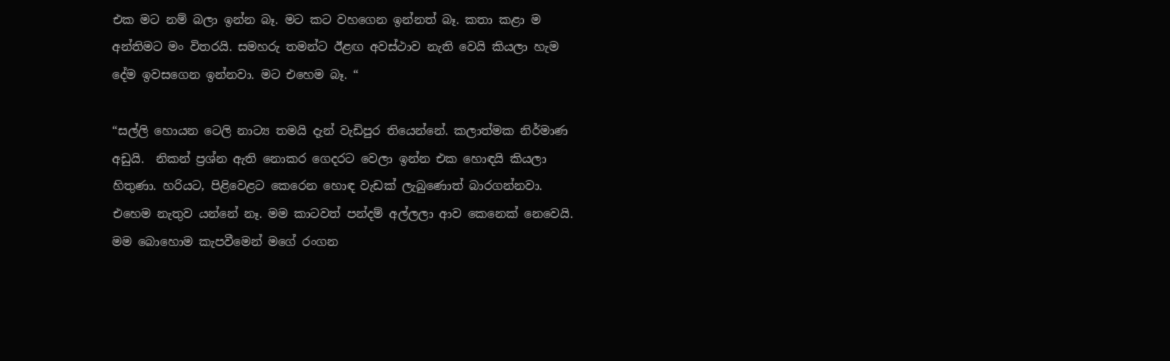එක මට නම් බලා ඉන්න බෑ. මට කට වහගෙන ඉන්නත් බෑ. කතා කළා ම අන්තිමට මං විතරයි. සමහරු තමන්ට ඊළඟ අවස්ථාව නැති වෙයි කියලා හැම දේම ඉවසගෙන ඉන්නවා. මට එහෙම බෑ. “

“සල්ලි හොයන ටෙලි නාට්‍ය තමයි දැන් වැඩිපුර තියෙන්නේ. කලාත්මක නිර්මාණ අඩුයි.  නිකන් ප්‍රශ්න ඇති නොකර ගෙදරට වෙලා ඉන්න එක හොඳයි කියලා හිතුණා. හරියට, පිළිවෙළට කෙරෙන හොඳ වැඩක් ලැබුණොත් බාරගන්නවා. එහෙම නැතුව යන්නේ නෑ. මම කාටවත් පන්දම් අල්ලලා ආව කෙනෙක් නෙවෙයි. මම බොහොම කැපවීමෙන් මගේ රංගන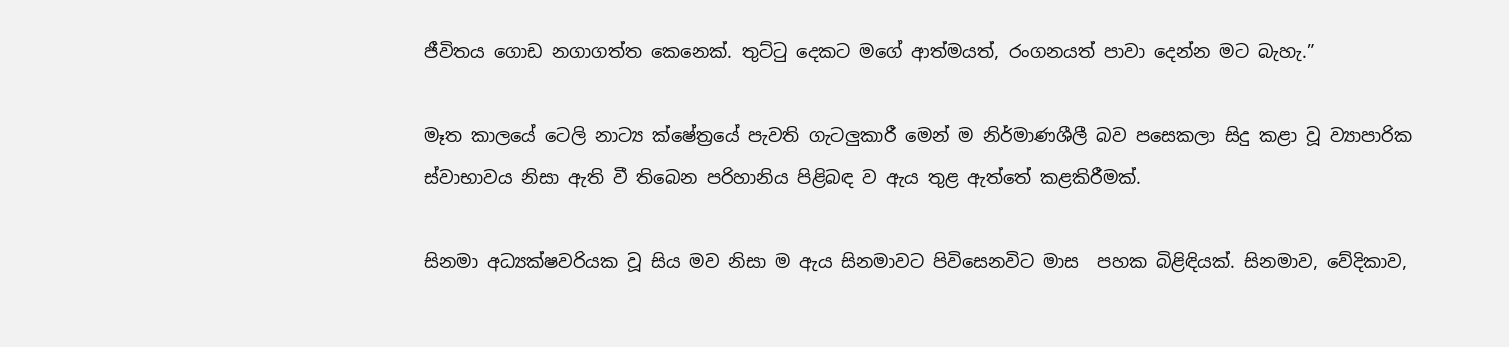ජීවිතය ගොඩ නගාගත්ත කෙනෙක්. තුට්ටු දෙකට මගේ ආත්මයත්, රංගනයත් පාවා දෙන්න මට බැහැ.”

මෑත කාලයේ ටෙලි නාට්‍ය ක්ෂේත්‍රයේ පැවති ගැටලුකාරී මෙන් ම නිර්මාණශීලී බව පසෙකලා සිදු කළා වූ ව්‍යාපාරික ස්වාභාවය නිසා ඇති වී තිබෙන පරිහානිය පිළිබ‍ඳ ව ඇය තුළ ඇත්තේ කළකිරීමක්.

සිනමා අධ්‍යක්ෂවරියක වූ සිය මව නිසා ම ඇය සිනමාවට පිවිසෙනවිට මාස  පහක බිළිඳියක්. සිනමාව, වේදිකාව,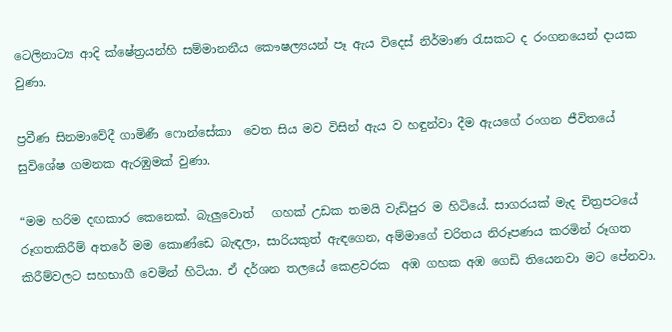ටෙලිනාට්‍ය ආදි ක්ෂේත්‍රයන්හි සම්මානනීය කෞෂල්‍යයන් පෑ ඇය විදෙස් නිර්මාණ රැසකට ද රංගනයෙන් දායක වුණා.

ප්‍රවීණ සිනමාවේදී ගාමිණී ෆොන්සේකා  වෙත සිය මව විසින් ඇය ව හඳුන්වා දීම ඇයගේ රංගන ජීවිතයේ සුවිශේෂ ගමනක ඇරඹුමක් වුණා.

“මම හරිම දඟකාර කෙනෙක්. බැලුවොත්   ගහක් උඩක තමයි වැඩිපුර ම හිටියේ. සාගරයක් මැද චිත්‍රපටයේ රූගතකිරීම් අතරේ මම කොණ්ඩෙ බැඳලා, සාරියකුත් ඇඳගෙන, අම්මාගේ චරිතය නිරූපණය කරමින් රූගත කිරීම්වලට සහභාගී වෙමින් හිටියා. ඒ දර්ශන තලයේ කෙළවරක  අඹ ගහක අඹ ගෙඩි තියෙනවා මට පේනවා.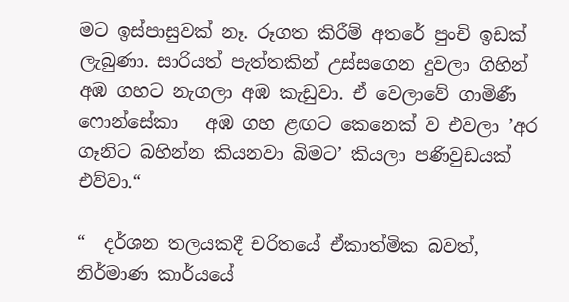මට ඉස්පාසුවක් නෑ. රූගත කිරීම් අතරේ පුංචි ඉඩක් ලැබුණා. සාරියත් පැත්තකින් උස්සගෙන දුවලා ගිහින් අඹ ගහට නැගලා අඹ කැඩුවා. ඒ වෙලාවේ ගාමිණී ෆොන්සේකා   අඹ ගහ ළඟට කෙනෙක් ව එවලා ‍‍’අර ගෑනිට බහින්න කියනවා බිමට’ කියලා පණිවුඩයක් එව්වා.“

“  දර්ශන තලයකදී චරිතයේ ඒකාත්මික බවත්, නිර්මාණ කාර්යයේ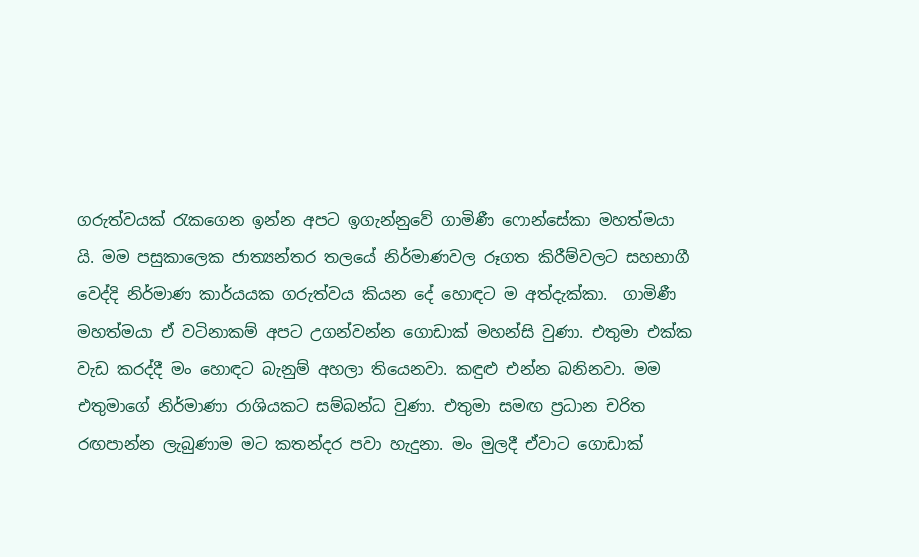ගරුත්වයක් රැකගෙන ඉන්න අපට ඉගැන්නුවේ ගාමිණී ෆොන්සේකා මහත්මයා යි. මම පසුකාලෙක ජාත්‍යන්තර තලයේ නිර්මාණවල රූගත කිරීම්වලට සහභාගී වෙද්දි නිර්මාණ කාර්යයක ගරුත්වය කියන දේ හොඳට ම අත්දැක්කා.  ගාමිණී මහත්මයා ඒ වටිනාකම් අපට උගන්වන්න ගොඩාක් මහන්සි වුණා. එතුමා එක්ක වැඩ කරද්දී මං හොඳට බැනුම් අහලා තියෙනවා. කඳුළු එන්න බනිනවා. මම එතුමාගේ නිර්මාණා රාශියකට සම්බන්ධ වුණා. එතුමා සමඟ ප්‍රධාන චරිත රඟපාන්න ලැබුණාම මට කතන්දර පවා හැදුනා. මං මුලදී ඒවාට ගොඩාක්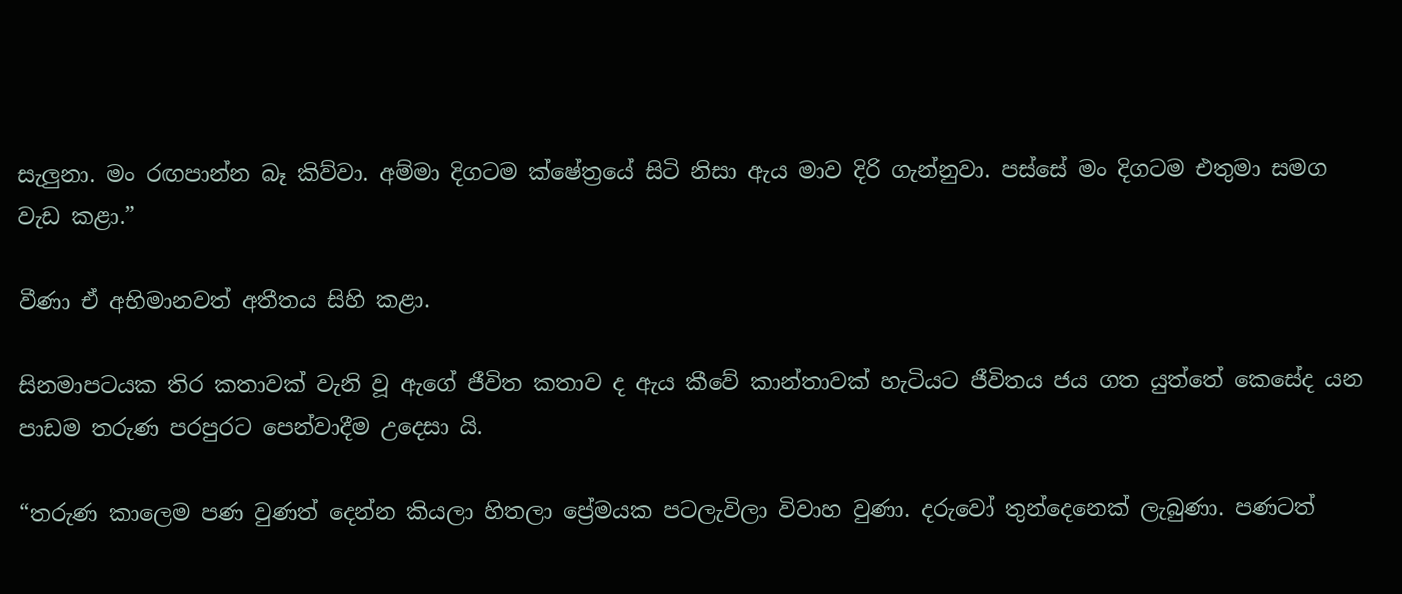සැලුනා. මං රඟපාන්න බෑ කිව්වා. අම්මා දිගටම ක්ෂේත්‍රයේ සිටි නිසා ඇය මාව දිරි ගැන්නුවා. පස්සේ මං දිගටම එතුමා සමග වැඩ කළා.”

වීණා ඒ අභිමානවත් අතීතය සිහි කළා.

සිනමාපටයක තිර කතාවක් වැනි වූ ඇගේ ජීවිත කතාව ද ඇය කීවේ කාන්තාවක් හැටියට ජීවිතය ජය ගත යුත්තේ කෙසේද යන පාඩම තරුණ පරපුරට පෙන්වාදීම උදෙසා යි.

“තරුණ කාලෙම පණ වුණත් දෙන්න කියලා හිතලා ප්‍රේමයක පටලැවිලා විවාහ වුණා. දරුවෝ තුන්දෙනෙක් ලැබුණා. පණටත්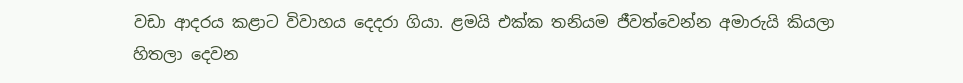වඩා ආදරය කළාට විවාහය දෙදරා ගියා. ළමයි එක්ක තනියම ජීවත්වෙන්න අමාරුයි කියලා හිතලා දෙවන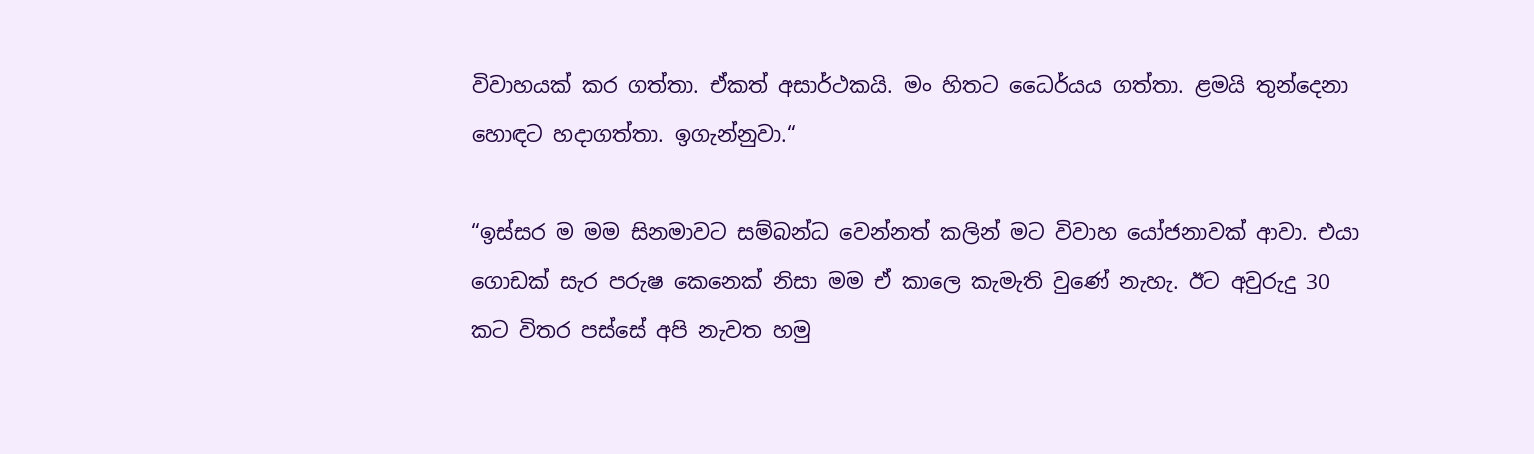විවාහයක් කර ගත්තා. ඒකත් අසාර්ථකයි. මං හිතට ධෛර්යය ගත්තා. ළමයි තුන්දෙනා හොඳට හදාගත්තා. ඉගැන්නුවා.“

“ඉස්සර ම මම සිනමාවට සම්බන්ධ වෙන්නත් කලින් මට විවාහ යෝජනාවක් ආවා. එයා ගොඩක් සැර පරුෂ කෙනෙක් නිසා මම ඒ කාලෙ කැමැති වුණේ නැහැ. ඊට අවුරුදු 30 කට විතර පස්සේ අපි නැවත හමු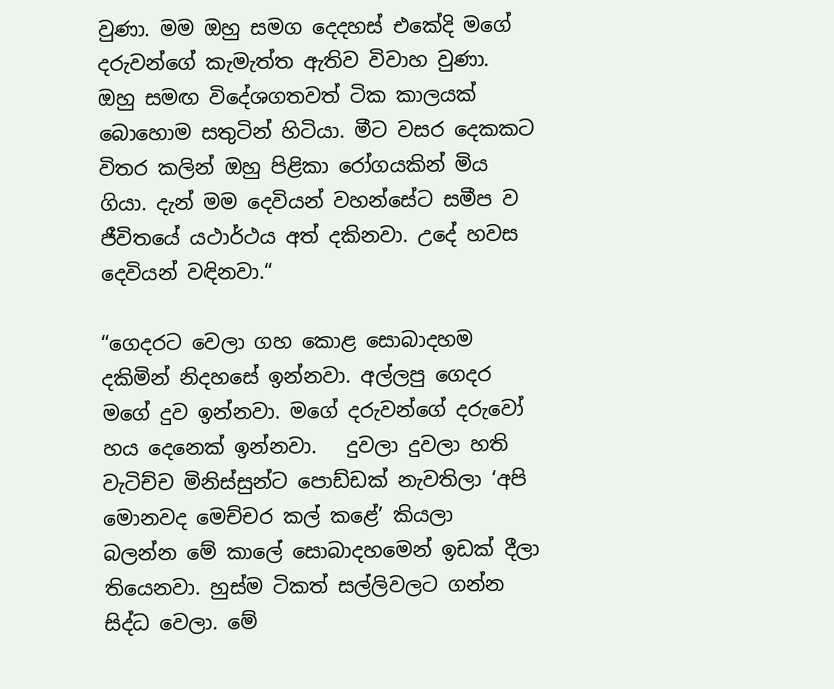වුණා. මම ඔහු සමග දෙදහස් එකේදි මගේ දරුවන්ගේ කැමැත්ත ඇතිව විවාහ වුණා. ඔහු සමඟ විදේශගතවත් ටික කාලයක් බොහොම සතුටින් හිටියා. මීට වසර දෙකකට විතර කලින් ඔහු පිළිකා රෝගයකින් මිය ගියා. දැන් මම දෙවියන් වහන්සේට සමීප ව ජීවිතයේ යථාර්ථය අත් දකිනවා. උදේ හවස දෙවියන් වඳිනවා.“

“ගෙදරට වෙලා ගහ කොළ සොබාදහම දකිමින් නිදහසේ ඉන්නවා. අල්ලපු ගෙදර මගේ දුව ඉන්නවා. මගේ දරුවන්ගේ දරුවෝ හය දෙනෙක් ඉන්නවා.   දුවලා දුවලා හති වැටිච්ච මිනිස්සුන්ට පොඩ්ඩක් නැවතිලා ‘අපි මොනවද මෙච්චර කල් කළේ’ කියලා   බලන්න මේ කාලේ සොබාදහමෙන් ඉඩක් දීලා තියෙනවා. හුස්ම ටිකත් සල්ලිවලට ගන්න සිද්ධ වෙලා. මේ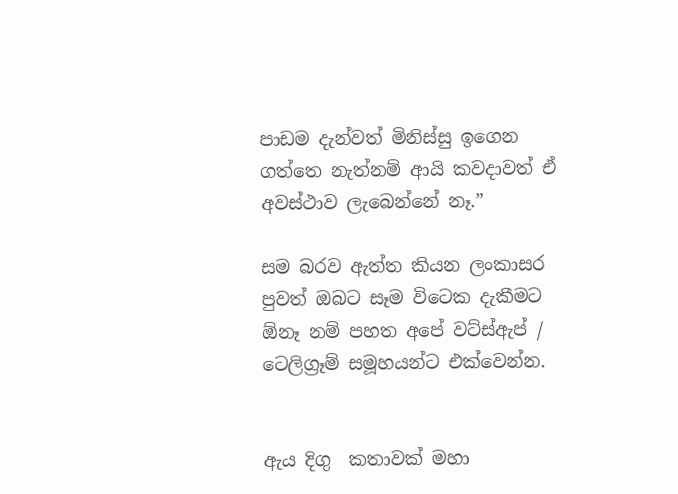පාඩම දැන්වත් මිනිස්සු ඉගෙන ගත්තෙ නැත්නම් ආයි කවදාවත් ඒ අවස්ථාව ලැබෙන්නේ නෑ.”

සම බරව ඇත්ත කියන ලංකාසර පුවත් ඔබට සෑම විටෙක දැකීමට ඕනෑ නම් පහත අපේ වට්ස්ඇප් / ටෙලිග්‍රෑම් සමූහයන්ට එක්වෙන්න.


ඇය දිගු  කතාවක් මහා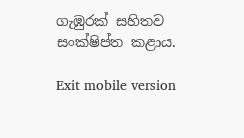ගැඹුරක් සහිතව සංක්ෂිප්ත කළාය.

Exit mobile version